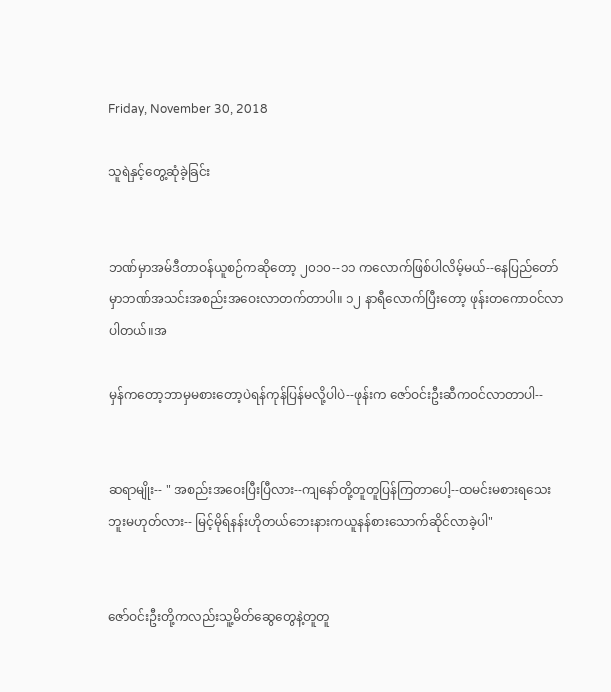Friday, November 30, 2018

သူရဲနှင့်တွေ့ဆုံခဲ့ခြင်း


ဘဏ်မှာအမ်ဒီတာဝန်ယူစဉ်ကဆိုတော့ ၂၀၁၀--၁၁ ကလောက်ဖြစ်ပါလိမ့်မယ်--နေပြည်တော်မှာဘဏ်အသင်းအစည်းအဝေးလာတက်တာပါ။ ၁၂ နာရီလောက်ပြီးတော့ ဖုန်းတကောဝင်လာပါတယ်။အ

မှန်ကတော့ဘာမှမစားတော့ပဲရန်ကုန်ပြန်မလို့ပါပဲ--ဖုန်းက ဇော်ဝင်းဦးဆီကဝင်လာတာပါ--


ဆရာမျိုး-- " အစည်းအဝေးပြီးပြီလား--ကျနော်တို့တူတူပြန်ကြတာပေါ့--ထမင်းမစားရသေးဘူးမဟုတ်လား-- မြင့်မိုရ်နန်းဟိုတယ်ဘေးနားကယူနန်စားသောက်ဆိုင်လာခဲ့ပါ"


ဇော်ဝင်းဦးတို့ကလည်းသူ့မိတ်ဆွေတွေနဲ့တူတူ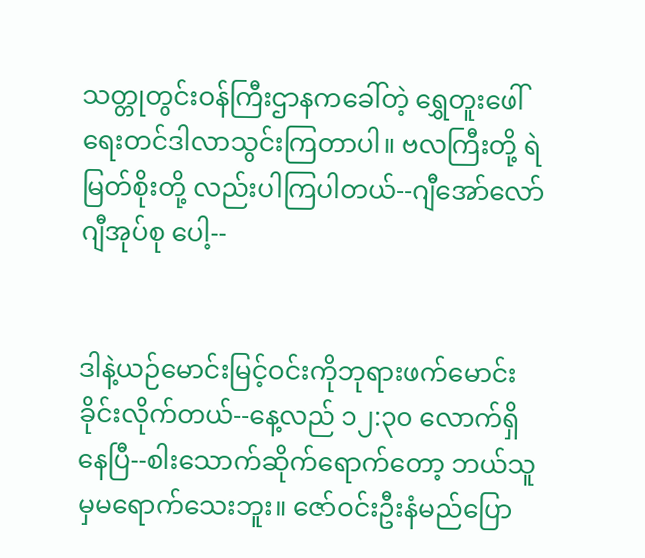သတ္တုတွင်းဝန်ကြီးဌာနကခေါ်တဲ့ ရွှေတူးဖေါ်ရေးတင်ဒါလာသွင်းကြတာပါ။ ဗလကြီးတို့ ရဲမြတ်စိုးတို့ လည်းပါကြပါတယ်--ဂျီအော်လော်ဂျီအုပ်စု ပေါ့--


ဒါနဲ့ယဉ်မောင်းမြင့်ဝင်းကိုဘုရားဖက်မောင်းခိုင်းလိုက်တယ်--နေ့လည် ၁၂:၃၀ လောက်ရှိနေပြီ--စါးသောက်ဆိုက်ရောက်တော့ ဘယ်သူမှမရောက်သေးဘူး။ ဇော်ဝင်းဦးနံမည်ပြော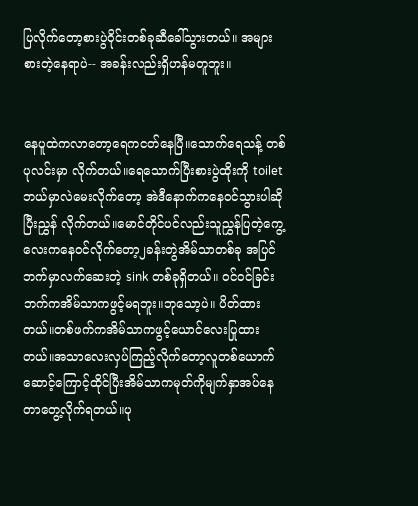ပြလိုက်တော့စားပွဲဝိုင်းတစ်ခုဆီခေါ်သွားတယ်။ အများစားတဲ့နေရာပဲ-- အခန်းလည်းရှိဟန်မတူဘူး။


နေပူထဲကလာတော့ရေကငတ်နေပြီ။သောက်ရေသန့် တစ်ပုလင်းမှာ လိုက်တယ်။ရေသောက်ပြီးစားပွဲထိုးကို toilet ဘယ်မှာလဲမေးလိုက်တော့ အဲဒီနောက်ကနေဝင်သွားပါဆိုပြီးညွှန် လိုက်တယ်။မောင်တိုင်ပင်လည်းသူညွှန်ပြတဲ့ကွေ့လေးကနေဝင်လိုက်တော့၂ခန်းတွဲအိမ်သာတစ်ခု အပြင်ဘက်မှာလက်ဆေးတဲ့ sink တစ်ခုရှိတယ်။ ဝင်ဝင်ခြင်းဘက်ကအိမ်သာကဖွင့်မရဘူး။ဘုသော့ပဲ။ ပိတ်ထားတယ်။တစ်ဖက်ကအိမ်သာကဖွင့်ယောင်လေးပြုထားတယ်။အသာလေးလှပ်ကြည့်လိုက်တော့လူတစ်ယောက်ဆောင့်ကြောင့်ထိုင်ပြီးအိမ်သာကမုတ်ကိုမျက်နှာအပ်နေတာတွေ့လိုက်ရတယ်။ပု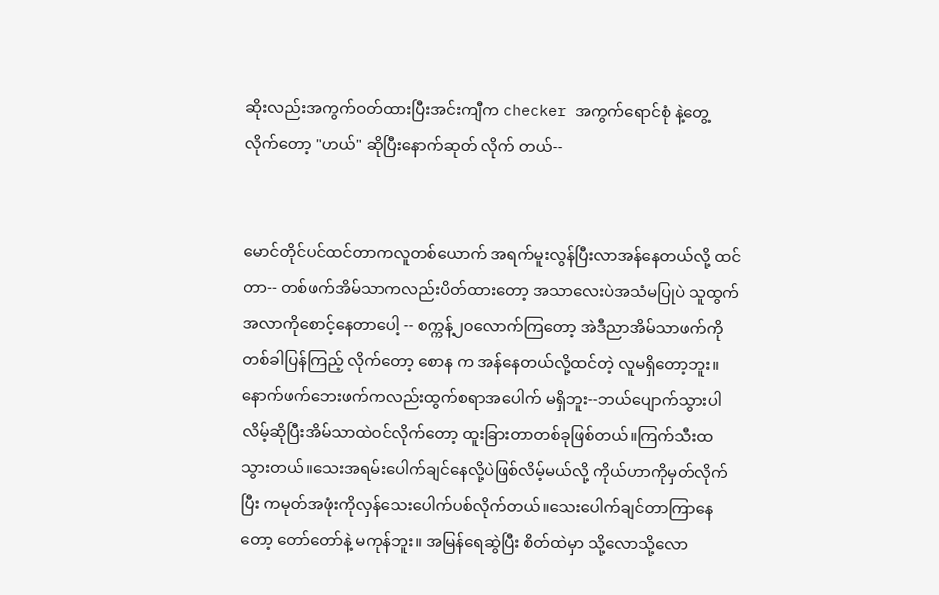ဆိုးလည်းအကွက်ဝတ်ထားပြီးအင်းကျီက checker အကွက်ရောင်စုံ နဲ့တွေ့ လိုက်တော့ "ဟယ်" ဆိုပြီးနောက်ဆုတ် လိုက် တယ်--


မောင်တိုင်ပင်ထင်တာကလူတစ်ယောက် အရက်မူးလွန်ပြီးလာအန်နေတယ်လို့ ထင်တာ-- တစ်ဖက်အိမ်သာကလည်းပိတ်ထားတော့ အသာလေးပဲအသံမပြုပဲ သူထွက်အလာကိုစောင့်နေတာပေါ့ -- စက္ကန့်၂၀လောက်ကြတော့ အဲဒီညာအိမ်သာဖက်ကို တစ်ခါပြန်ကြည့် လိုက်တော့ စောန က အန်နေတယ်လို့ထင်တဲ့ လူမရှိတော့ဘူး။ နောက်ဖက်ဘေးဖက်ကလည်းထွက်စရာအပေါက် မရှိဘူး--ဘယ်ပျောက်သွားပါလိမ့်ဆိုပြီးအိမ်သာထဲဝင်လိုက်တော့ ထူးခြားတာတစ်ခုဖြစ်တယ်။ကြက်သီးထသွားတယ်။သေးအရမ်းပေါက်ချင်နေလို့ပဲဖြစ်လိမ့်မယ်လို့ ကိုယ်ဟာကိုမှတ်လိုက်ပြီး ကမုတ်အဖုံးကိုလှန်သေးပေါက်ပစ်လိုက်တယ်။သေးပေါက်ချင်တာကြာနေတော့ တော်တော်နဲ့ မကုန်ဘူး။ အမြန်ရေဆွဲပြီး စိတ်ထဲမှာ သို့လောသို့လော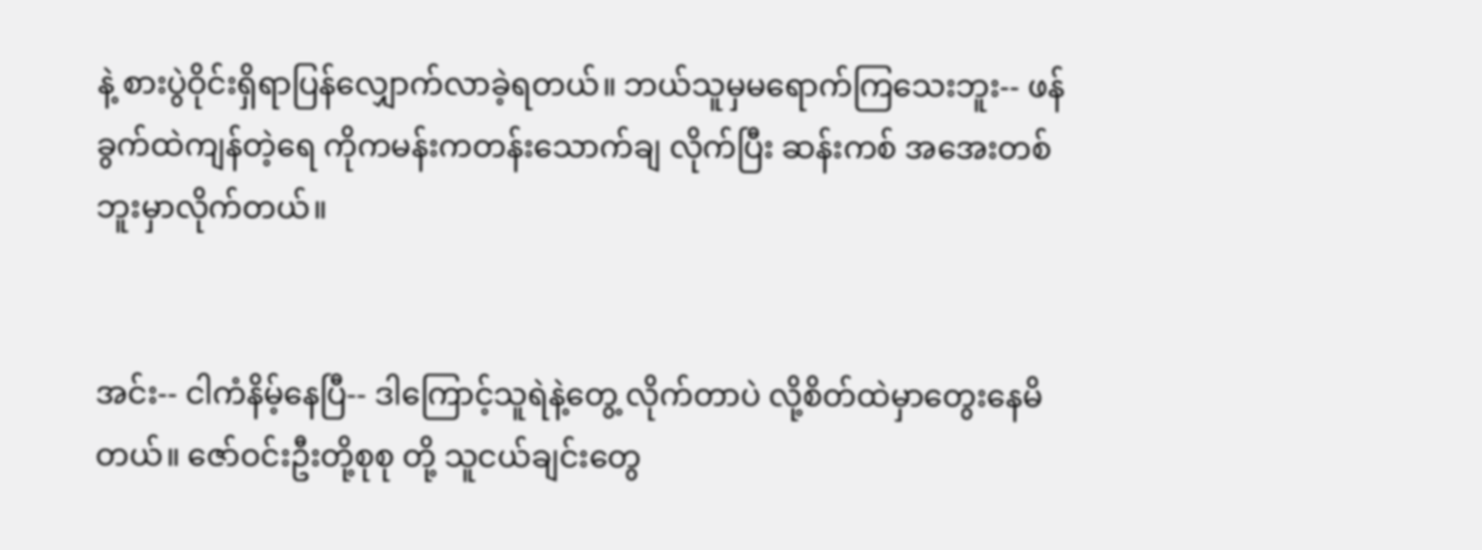နဲ့ စားပွဲဝိုင်းရှိရာပြန်လျှောက်လာခဲ့ရတယ်။ ဘယ်သူမှမရောက်ကြသေးဘူး-- ဖန်ခွက်ထဲကျန်တဲ့ရေ ကိုကမန်းကတန်းသောက်ချ လိုက်ပြီး ဆန်းကစ် အအေးတစ်ဘူးမှာလိုက်တယ်။


အင်း-- ငါကံနိမ့်နေပြီ-- ဒါကြောင့်သူရဲနဲ့တွေ့ လိုက်တာပဲ လို့စိတ်ထဲမှာတွေးနေမိတယ်။ ဇော်ဝင်းဦးတို့စုစု တို့ သူငယ်ချင်းတွေ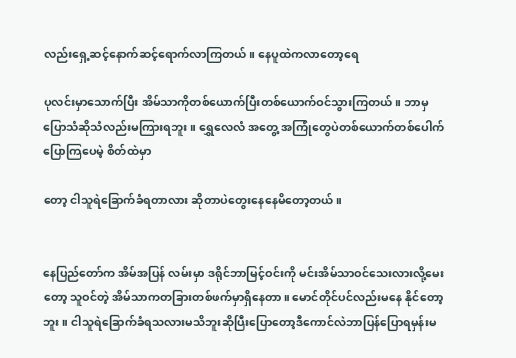လည်းရှေ့ဆင့်နောက်ဆင့်ရောက်လာကြတယ်။ နေပူထဲကလာတော့ရေ

ပုလင်းမှာသောက်ပြီး အိမ်သာကိုတစ်ယောက်ပြီးတစ်ယောက်ဝင်သွားကြတယ်။ ဘာမှပြောသံဆိုသံလည်းမကြားရဘူး။ ရွှေလေလံ အတွေ့ အကြုံတွေပဲတစ်ယောက်တစ်ပေါက်ပြောကြပေမဲ့ စိတ်ထဲမှာ

တော့ ငါသူရဲခြောက်ခံရတာလား ဆိုတာပဲတွေးနေနေမိတော့တယ်။


နေပြည်တော်က အိမ်အပြန် လမ်းမှာ ဒရိုင်ဘာမြင့်ဝင်းကို မင်းအိမ်သာဝင်သေးလားလို့မေးတော့ သူဝင်တဲ့ အိမ်သာကတခြားတစ်ဖက်မှာရှိနေတာ။ မောင်တိုင်ပင်လည်းမနေ နိုင်တော့ ဘူး။ ငါသူရဲခြောက်ခံရသလားမသိဘူးဆိုပြီးပြောတော့ဒီကောင်လဲဘာပြန်ပြောရမှန်းမ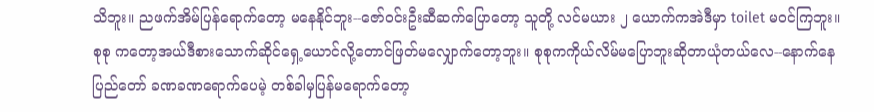သိဘူး။ ညဖက်အိမ်ပြန်ရောက်တော့ မနေနိုင်ဘူး--ဇော်ဝင်းဦးဆီဆက်ပြောတော့ သူတို့ လင်မယား ၂ ယောက်ကအဲဒီမှာ toilet မဝင်ကြဘူး။ စုစု ကတော့အယ်ဒီစားသောက်ဆိုင်ရှေ့ယောင်လို့တောင်ဖြတ်မလျှောက်တော့ဘူး။ စုစုကကိုယ်လိမ်မပြောဘူးဆိုတာယုံတယ်လေ--နောက်နေပြည်တော် ခဏခဏရောက်ပေမဲ့ တစ်ခါမှပြန်မရောက်တော့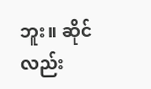ဘူး။ ဆိုင်လည်း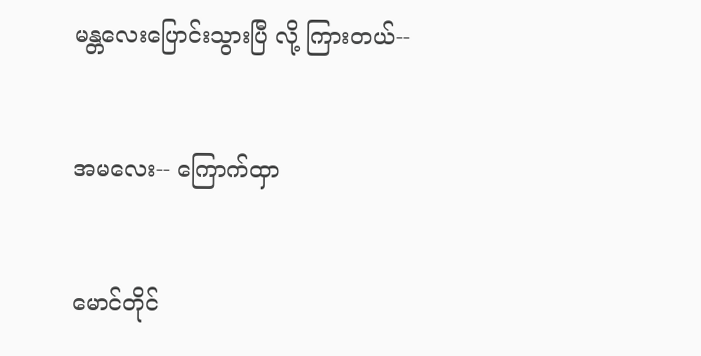မန္တလေးပြောင်းသွားပြီ လို့ ကြားတယ်--


အမလေး-- ကြောက်ထှာ


မောင်တိုင်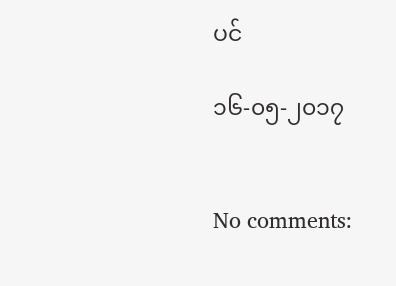ပင်

၁၆-၀၅-၂၀၁၇


No comments: